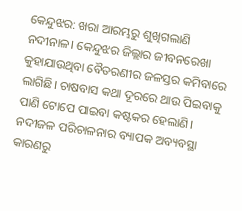କେନ୍ଦୁଝର: ଖରା ଆରମ୍ଭରୁ ଶୁଖିଗଲାଣି ନଦୀନାଳ। କେନ୍ଦୁଝର ଜିଲ୍ଲାର ଜୀବନରେଖା କୁହାଯାଉଥିବା ବୈତରଣୀର ଜଳସ୍ତର କମିବାରେ ଲାଗିଛି। ଚାଷବାସ କଥା ଦୂରରେ ଥାଉ ପିଇବାକୁ ପାଣି ଟୋପେ ପାଇବା କଷ୍ଟକର ହେଲାଣି। ନଦୀଜଳ ପରିଚାଳନାର ବ୍ୟାପକ ଅବ୍ୟବସ୍ଥା କାରଣରୁ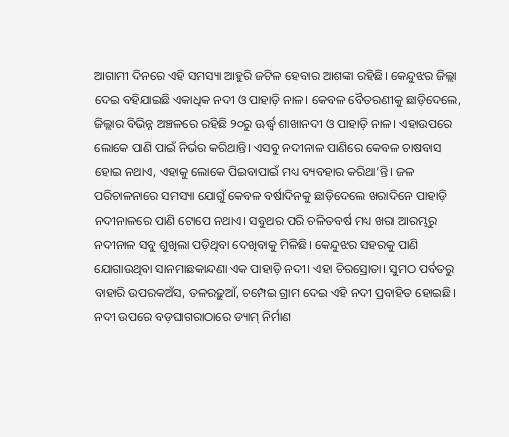ଆଗାମୀ ଦିନରେ ଏହି ସମସ୍ୟା ଆହୁରି ଜଟିଳ ହେବାର ଆଶଙ୍କା ରହିଛି। କେନ୍ଦୁଝର ଜିଲ୍ଲା ଦେଇ ବହିଯାଇଛି ଏକାଧିକ ନଦୀ ଓ ପାହାଡ଼ି ନାଳ। କେବଳ ବୈତରଣୀକୁ ଛାଡ଼ିଦେଲେ, ଜିଲ୍ଲାର ବିଭିନ୍ନ ଅଞ୍ଚଳରେ ରହିଛି ୨୦ରୁ ଊର୍ଦ୍ଧ୍ବ ଶାଖାନଦୀ ଓ ପାହାଡ଼ି ନାଳ। ଏହାଉପରେ ଲୋକେ ପାଣି ପାଇଁ ନିର୍ଭର କରିଥାନ୍ତି। ଏସବୁ ନଦୀନାଳ ପାଣିରେ କେବଳ ଚାଷବାସ ହୋଇ ନଥାଏ, ଏହାକୁ ଲୋକେ ପିଇବାପାଇଁ ମଧ୍ୟ ବ୍ୟବହାର କରିଥା’ନ୍ତି। ଜଳ ପରିଚାଳନାରେ ସମସ୍ୟା ଯୋଗୁଁ କେବଳ ବର୍ଷାଦିନକୁ ଛାଡ଼ିଦେଲେ ଖରାଦିନେ ପାହାଡ଼ି ନଦୀନାଳରେ ପାଣି ଟୋପେ ନଥାଏ। ସବୁଥର ପରି ଚଳିତବର୍ଷ ମଧ୍ୟ ଖରା ଆରମ୍ଭରୁ ନଦୀନାଳ ସବୁ ଶୁଖିଲା ପଡ଼ିଥିବା ଦେଖିବାକୁ ମିଳିଛି। କେନ୍ଦୁଝର ସହରକୁ ପାଣି ଯୋଗାଉଥିବା ସାନମାଛକାନ୍ଦଣା ଏକ ପାହାଡ଼ି ନଦୀ। ଏହା ଚିରସ୍ରୋତା। ସୁମଠ ପର୍ବତରୁ ବାହାରି ଉପରକଅଁସ, ତଳରଢ଼ୁଆଁ, ଚମ୍ପେଇ ଗ୍ରାମ ଦେଇ ଏହି ନଦୀ ପ୍ରବାହିତ ହୋଇଛି। ନଦୀ ଉପରେ ବଡ଼ଘାଗରାଠାରେ ଡ୍ୟାମ୍ ନିର୍ମାଣ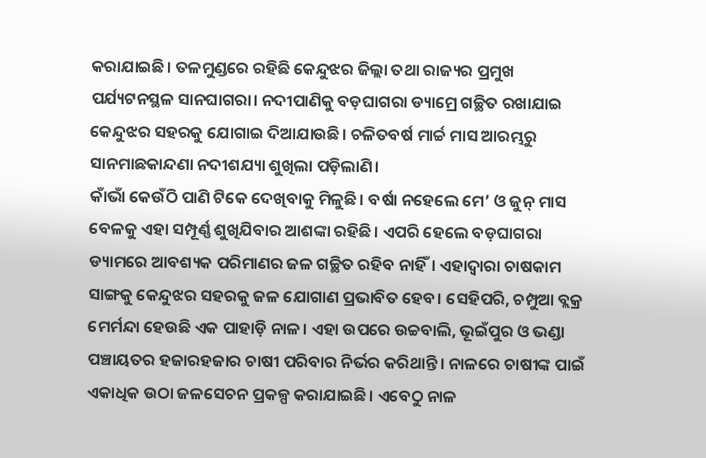କରାଯାଇଛି। ତଳମୁଣ୍ଡରେ ରହିଛି କେନ୍ଦୁଝର ଜିଲ୍ଲା ତଥା ରାଜ୍ୟର ପ୍ରମୁଖ ପର୍ଯ୍ୟଟନସ୍ଥଳ ସାନଘାଗରା। ନଦୀପାଣିକୁ ବଡ଼ଘାଗରା ଡ୍ୟାମ୍ରେ ଗଚ୍ଛିତ ରଖାଯାଇ କେନ୍ଦୁଝର ସହରକୁ ଯୋଗାଇ ଦିଆଯାଉଛି। ଚଳିତବର୍ଷ ମାର୍ଚ୍ଚ ମାସ ଆରମ୍ଭରୁ ସାନମାଛକାନ୍ଦଣା ନଦୀଶଯ୍ୟା ଶୁଖିଲା ପଡ଼ିଲାଣି।
କାଁଭାଁ କେଉଁଠି ପାଣି ଟିକେ ଦେଖିବାକୁ ମିଳୁଛି। ବର୍ଷା ନହେଲେ ମେ’ ଓ ଜୁନ୍ ମାସ ବେଳକୁ ଏହା ସମ୍ପୂର୍ଣ୍ଣ ଶୁଖିଯିବାର ଆଶଙ୍କା ରହିଛି। ଏପରି ହେଲେ ବଡ଼ଘାଗରା ଡ୍ୟାମରେ ଆବଶ୍ୟକ ପରିମାଣର ଜଳ ଗଚ୍ଛିତ ରହିବ ନାହିଁ। ଏହାଦ୍ବାରା ଚାଷକାମ ସାଙ୍ଗକୁ କେନ୍ଦୁଝର ସହରକୁ ଜଳ ଯୋଗାଣ ପ୍ରଭାବିତ ହେବ। ସେହିପରି, ଚମ୍ପୁଆ ବ୍ଲକ୍ର ମେର୍ମନ୍ଦା ହେଉଛି ଏକ ପାହାଡ଼ି ନାଳ। ଏହା ଉପରେ ଉଚ୍ଚବାଲି, ଭୂଇଁପୁର ଓ ଭଣ୍ଡା ପଞ୍ଚାୟତର ହଜାରହଜାର ଚାଷୀ ପରିବାର ନିର୍ଭର କରିଥାନ୍ତି। ନାଳରେ ଚାଷୀଙ୍କ ପାଇଁ ଏକାଧିକ ଉଠା ଜଳସେଚନ ପ୍ରକଳ୍ପ କରାଯାଇଛି। ଏବେଠୁ ନାଳ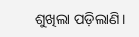ଶୁଖିଲା ପଡ଼ିଲାଣି।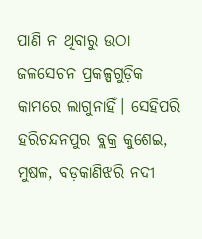ପାଣି ନ ଥିବାରୁ ଉଠା ଜଳସେଚନ ପ୍ରକଳ୍ପଗୁଡ଼ିକ କାମରେ ଲାଗୁନାହିଁ। ସେହିପରି ହରିଚନ୍ଦନପୁର ବ୍ଲକ୍ର କୁଶେଇ, ମୁଷଳ, ବଡ଼କାଣିଝରି ନଦୀ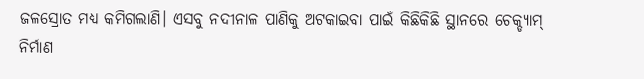ଜଳସ୍ରୋତ ମଧ୍ୟ କମିଗଲାଣି। ଏସବୁ ନଦୀନାଳ ପାଣିକୁ ଅଟକାଇବା ପାଇଁ କିଛିକିଛି ସ୍ଥାନରେ ଚେକ୍ଡ୍ୟାମ୍ ନିର୍ମାଣ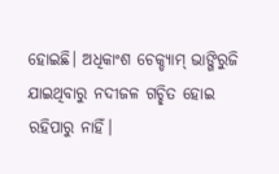ହୋଇଛି। ଅଧିକାଂଶ ଚେକ୍ଡ୍ୟାମ୍ ଭାଙ୍ଗିରୁଜି ଯାଇଥିବାରୁ ନଦୀଜଳ ଗଚ୍ଛିତ ହୋଇ ରହିପାରୁ ନାହିଁ।